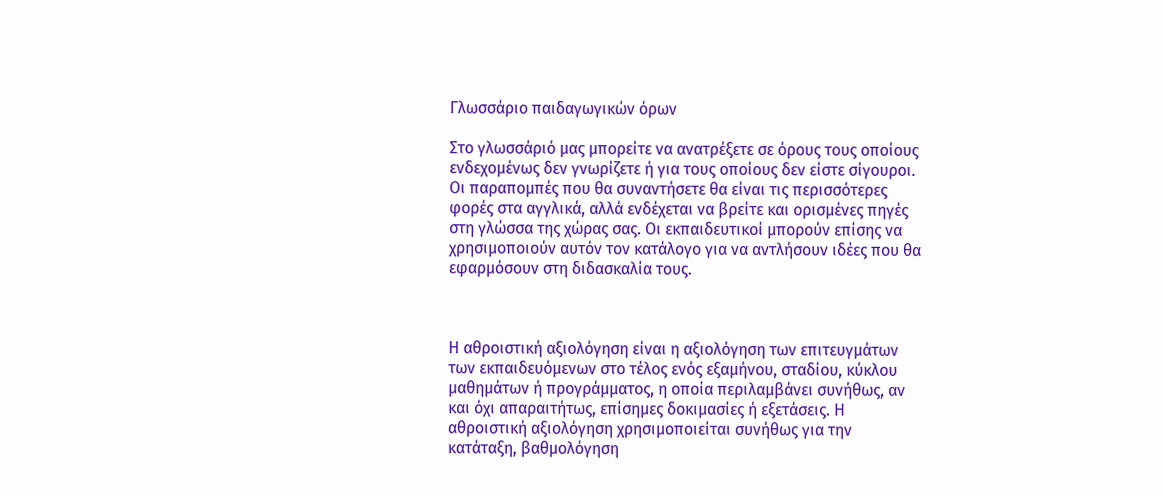Γλωσσάριο παιδαγωγικών όρων

Στο γλωσσάριό μας μπορείτε να ανατρέξετε σε όρους τους οποίους ενδεχομένως δεν γνωρίζετε ή για τους οποίους δεν είστε σίγουροι. Οι παραπομπές που θα συναντήσετε θα είναι τις περισσότερες φορές στα αγγλικά, αλλά ενδέχεται να βρείτε και ορισμένες πηγές στη γλώσσα της χώρας σας. Οι εκπαιδευτικοί μπορούν επίσης να χρησιμοποιούν αυτόν τον κατάλογο για να αντλήσουν ιδέες που θα εφαρμόσουν στη διδασκαλία τους.



Η αθροιστική αξιολόγηση είναι η αξιολόγηση των επιτευγμάτων των εκπαιδευόμενων στο τέλος ενός εξαμήνου, σταδίου, κύκλου μαθημάτων ή προγράμματος, η οποία περιλαμβάνει συνήθως, αν και όχι απαραιτήτως, επίσημες δοκιμασίες ή εξετάσεις. Η αθροιστική αξιολόγηση χρησιμοποιείται συνήθως για την κατάταξη, βαθμολόγηση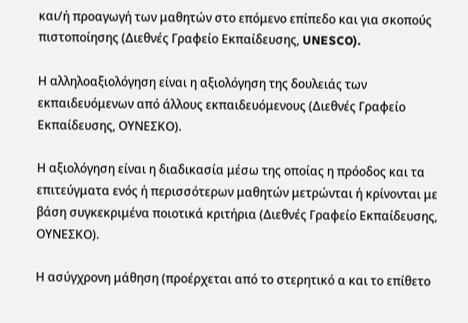και/ή προαγωγή των μαθητών στο επόμενο επίπεδο και για σκοπούς πιστοποίησης (Διεθνές Γραφείο Εκπαίδευσης, UNESCO).

Η αλληλοαξιολόγηση είναι η αξιολόγηση της δουλειάς των εκπαιδευόμενων από άλλους εκπαιδευόμενους (Διεθνές Γραφείο Εκπαίδευσης, ΟΥΝΕΣΚΟ).

Η αξιολόγηση είναι η διαδικασία μέσω της οποίας η πρόοδος και τα επιτεύγματα ενός ή περισσότερων μαθητών μετρώνται ή κρίνονται με βάση συγκεκριμένα ποιοτικά κριτήρια (Διεθνές Γραφείο Εκπαίδευσης, ΟΥΝΕΣΚΟ).

Η ασύγχρονη μάθηση (προέρχεται από το στερητικό α και το επίθετο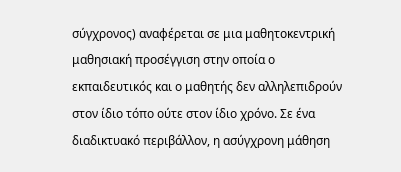σύγχρονος) αναφέρεται σε μια μαθητοκεντρική μαθησιακή προσέγγιση στην οποία ο εκπαιδευτικός και ο μαθητής δεν αλληλεπιδρούν στον ίδιο τόπο ούτε στον ίδιο χρόνο. Σε ένα διαδικτυακό περιβάλλον, η ασύγχρονη μάθηση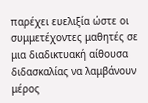παρέχει ευελιξία ώστε οι συμμετέχοντες μαθητές σε μια διαδικτυακή αίθουσα διδασκαλίας να λαμβάνουν μέρος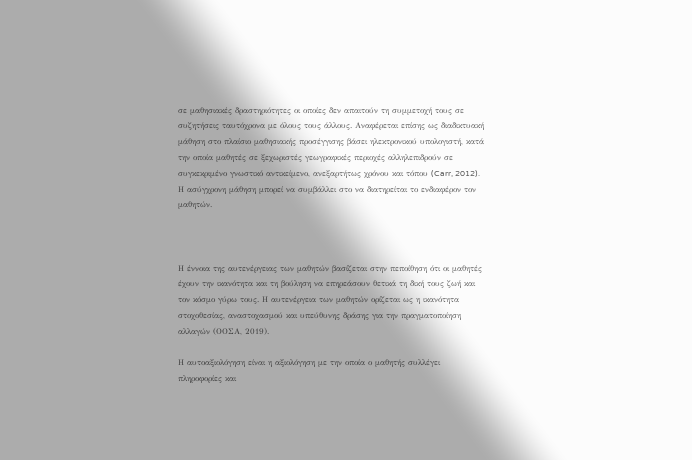σε μαθησιακές δραστηριότητες οι οποίες δεν απαιτούν τη συμμετοχή τους σε συζητήσεις ταυτόχρονα με όλους τους άλλους. Αναφέρεται επίσης ως διαδικτυακή μάθηση στο πλαίσιο μαθησιακής προσέγγισης βάσει ηλεκτρονικού υπολογιστή, κατά την οποία μαθητές σε ξεχωριστές γεωγραφικές περιοχές αλληλεπιδρούν σε συγκεκριμένο γνωστικό αντικείμενο, ανεξαρτήτως χρόνου και τόπου (Carr, 2012). Η ασύγχρονη μάθηση μπορεί να συμβάλλει στο να διατηρείται το ενδιαφέρον τον μαθητών.



Η έννοια της αυτενέργειας των μαθητών βασίζεται στην πεποίθηση ότι οι μαθητές έχουν την ικανότητα και τη βούληση να επηρεάσουν θετικά τη δική τους ζωή και τον κόσμο γύρω τους. Η αυτενέργεια των μαθητών ορίζεται ως η ικανότητα στοχοθεσίας, αναστοχασμού και υπεύθυνης δράσης για την πραγματοποίηση αλλαγών (ΟΟΣΑ, 2019).

Η αυτοαξιολόγηση είναι η αξιολόγηση με την οποία ο μαθητής συλλέγει πληροφορίες και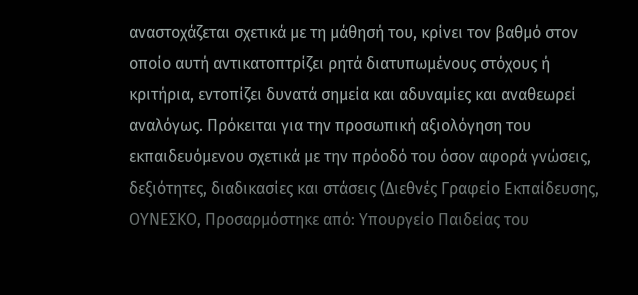αναστοχάζεται σχετικά με τη μάθησή του, κρίνει τον βαθμό στον οποίο αυτή αντικατοπτρίζει ρητά διατυπωμένους στόχους ή κριτήρια, εντοπίζει δυνατά σημεία και αδυναμίες και αναθεωρεί αναλόγως. Πρόκειται για την προσωπική αξιολόγηση του εκπαιδευόμενου σχετικά με την πρόοδό του όσον αφορά γνώσεις, δεξιότητες, διαδικασίες και στάσεις (Διεθνές Γραφείο Εκπαίδευσης, ΟΥΝΕΣΚΟ, Προσαρμόστηκε από: Υπουργείο Παιδείας του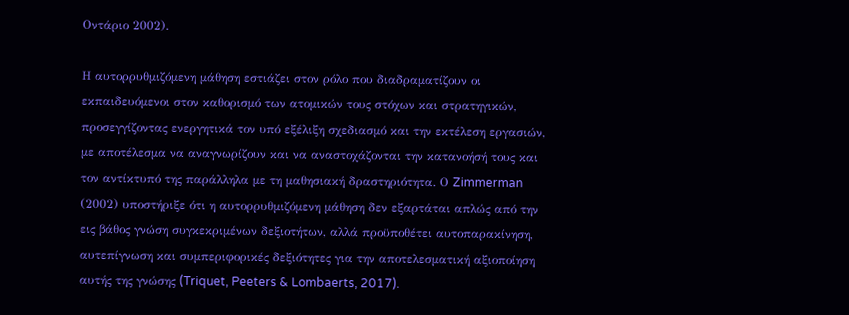Οντάριο 2002).

Η αυτορρυθμιζόμενη μάθηση εστιάζει στον ρόλο που διαδραματίζουν οι εκπαιδευόμενοι στον καθορισμό των ατομικών τους στόχων και στρατηγικών, προσεγγίζοντας ενεργητικά τον υπό εξέλιξη σχεδιασμό και την εκτέλεση εργασιών, με αποτέλεσμα να αναγνωρίζουν και να αναστοχάζονται την κατανοήσή τους και τον αντίκτυπό της παράλληλα με τη μαθησιακή δραστηριότητα. Ο Zimmerman (2002) υποστήριξε ότι η αυτορρυθμιζόμενη μάθηση δεν εξαρτάται απλώς από την εις βάθος γνώση συγκεκριμένων δεξιοτήτων, αλλά προϋποθέτει αυτοπαρακίνηση, αυτεπίγνωση και συμπεριφορικές δεξιότητες για την αποτελεσματική αξιοποίηση αυτής της γνώσης (Triquet, Peeters & Lombaerts, 2017).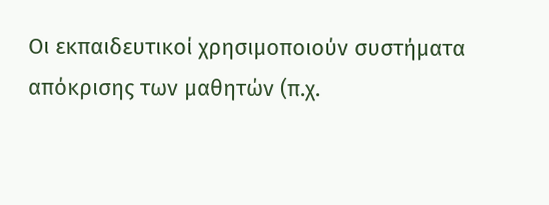Οι εκπαιδευτικοί χρησιμοποιούν συστήματα απόκρισης των μαθητών (π.χ.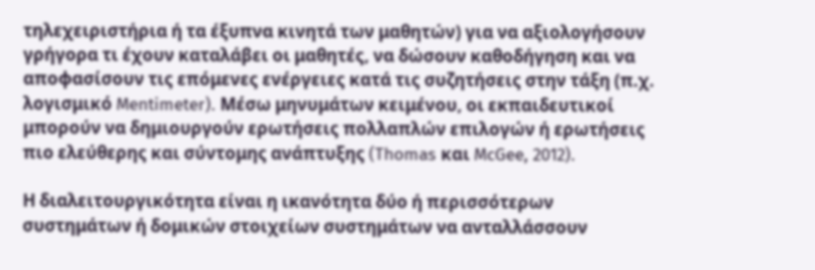τηλεχειριστήρια ή τα έξυπνα κινητά των μαθητών) για να αξιολογήσουν γρήγορα τι έχουν καταλάβει οι μαθητές, να δώσουν καθοδήγηση και να αποφασίσουν τις επόμενες ενέργειες κατά τις συζητήσεις στην τάξη (π.χ. λογισμικό Mentimeter). Μέσω μηνυμάτων κειμένου, οι εκπαιδευτικοί μπορούν να δημιουργούν ερωτήσεις πολλαπλών επιλογών ή ερωτήσεις πιο ελεύθερης και σύντομης ανάπτυξης (Thomas και McGee, 2012).

Η διαλειτουργικότητα είναι η ικανότητα δύο ή περισσότερων συστημάτων ή δομικών στοιχείων συστημάτων να ανταλλάσσουν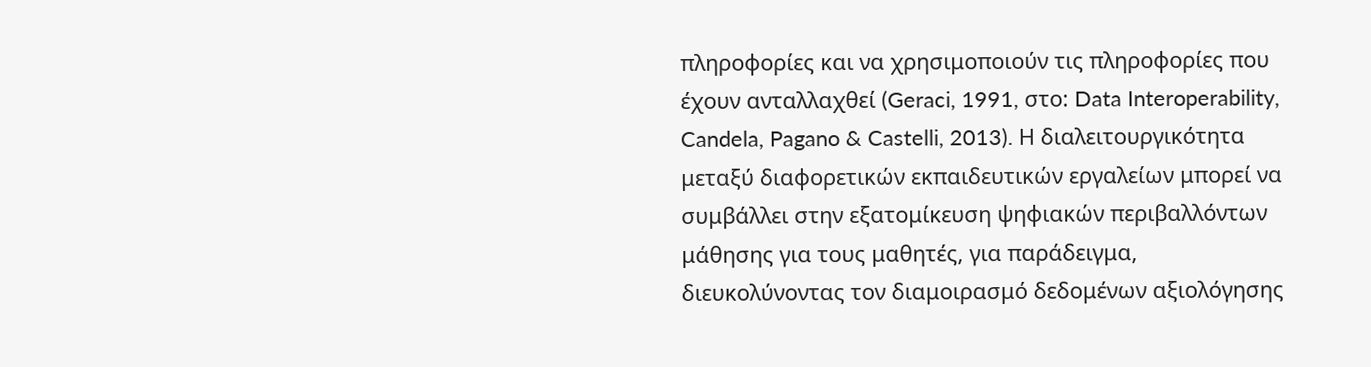πληροφορίες και να χρησιμοποιούν τις πληροφορίες που έχουν ανταλλαχθεί (Geraci, 1991, στο: Data Interoperability, Candela, Pagano & Castelli, 2013). Η διαλειτουργικότητα μεταξύ διαφορετικών εκπαιδευτικών εργαλείων μπορεί να συμβάλλει στην εξατομίκευση ψηφιακών περιβαλλόντων μάθησης για τους μαθητές, για παράδειγμα, διευκολύνοντας τον διαμοιρασμό δεδομένων αξιολόγησης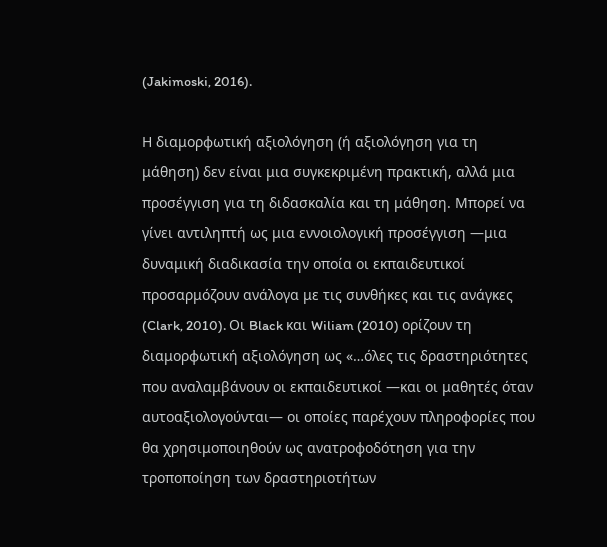(Jakimoski, 2016).

Η διαμορφωτική αξιολόγηση (ή αξιολόγηση για τη μάθηση) δεν είναι μια συγκεκριμένη πρακτική, αλλά μια προσέγγιση για τη διδασκαλία και τη μάθηση. Μπορεί να γίνει αντιληπτή ως μια εννοιολογική προσέγγιση —μια δυναμική διαδικασία την οποία οι εκπαιδευτικοί προσαρμόζουν ανάλογα με τις συνθήκες και τις ανάγκες (Clark, 2010). Οι Black και Wiliam (2010) ορίζουν τη διαμορφωτική αξιολόγηση ως «…όλες τις δραστηριότητες που αναλαμβάνουν οι εκπαιδευτικοί —και οι μαθητές όταν αυτοαξιολογούνται— οι οποίες παρέχουν πληροφορίες που θα χρησιμοποιηθούν ως ανατροφοδότηση για την τροποποίηση των δραστηριοτήτων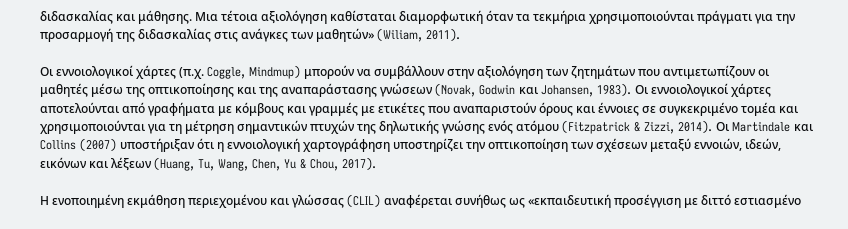διδασκαλίας και μάθησης. Μια τέτοια αξιολόγηση καθίσταται διαμορφωτική όταν τα τεκμήρια χρησιμοποιούνται πράγματι για την προσαρμογή της διδασκαλίας στις ανάγκες των μαθητών» (Wiliam, 2011).

Οι εννοιολογικοί χάρτες (π.χ. Coggle, Mindmup) μπορούν να συμβάλλουν στην αξιολόγηση των ζητημάτων που αντιμετωπίζουν οι μαθητές μέσω της οπτικοποίησης και της αναπαράστασης γνώσεων (Novak, Godwin και Johansen, 1983). Οι εννοιολογικοί χάρτες αποτελούνται από γραφήματα με κόμβους και γραμμές με ετικέτες που αναπαριστούν όρους και έννοιες σε συγκεκριμένο τομέα και χρησιμοποιούνται για τη μέτρηση σημαντικών πτυχών της δηλωτικής γνώσης ενός ατόμου (Fitzpatrick & Zizzi, 2014). Οι Martindale και Collins (2007) υποστήριξαν ότι η εννοιολογική χαρτογράφηση υποστηρίζει την οπτικοποίηση των σχέσεων μεταξύ εννοιών, ιδεών, εικόνων και λέξεων (Huang, Tu, Wang, Chen, Yu & Chou, 2017).

Η ενοποιημένη εκμάθηση περιεχομένου και γλώσσας (CLIL) αναφέρεται συνήθως ως «εκπαιδευτική προσέγγιση με διττό εστιασμένο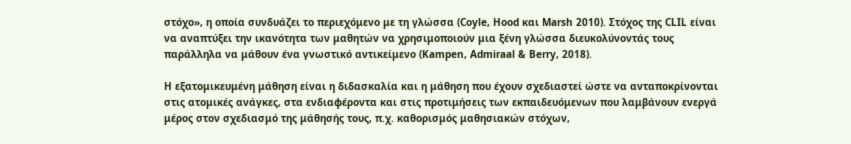στόχο», η οποία συνδυάζει το περιεχόμενο με τη γλώσσα (Coyle, Hood και Marsh 2010). Στόχος της CLIL είναι να αναπτύξει την ικανότητα των μαθητών να χρησιμοποιούν μια ξένη γλώσσα διευκολύνοντάς τους παράλληλα να μάθουν ένα γνωστικό αντικείμενο (Kampen, Admiraal & Berry, 2018).

Η εξατομικευμένη μάθηση είναι η διδασκαλία και η μάθηση που έχουν σχεδιαστεί ώστε να ανταποκρίνονται στις ατομικές ανάγκες, στα ενδιαφέροντα και στις προτιμήσεις των εκπαιδευόμενων που λαμβάνουν ενεργά μέρος στον σχεδιασμό της μάθησής τους, π.χ. καθορισμός μαθησιακών στόχων,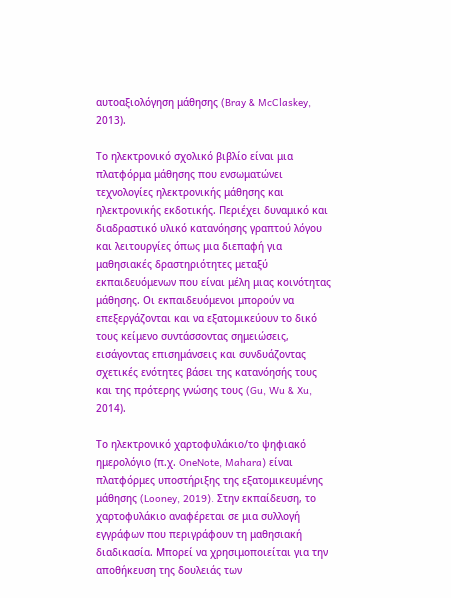αυτοαξιολόγηση μάθησης (Bray & McClaskey, 2013).

Το ηλεκτρονικό σχολικό βιβλίο είναι μια πλατφόρμα μάθησης που ενσωματώνει τεχνολογίες ηλεκτρονικής μάθησης και ηλεκτρονικής εκδοτικής. Περιέχει δυναμικό και διαδραστικό υλικό κατανόησης γραπτού λόγου και λειτουργίες όπως μια διεπαφή για μαθησιακές δραστηριότητες μεταξύ εκπαιδευόμενων που είναι μέλη μιας κοινότητας μάθησης. Οι εκπαιδευόμενοι μπορούν να επεξεργάζονται και να εξατομικεύουν το δικό τους κείμενο συντάσσοντας σημειώσεις, εισάγοντας επισημάνσεις και συνδυάζοντας σχετικές ενότητες βάσει της κατανόησής τους και της πρότερης γνώσης τους (Gu, Wu & Xu, 2014).

Το ηλεκτρονικό χαρτοφυλάκιο/το ψηφιακό ημερολόγιο (π.χ. OneNote, Mahara) είναι πλατφόρμες υποστήριξης της εξατομικευμένης μάθησης (Looney, 2019). Στην εκπαίδευση, το χαρτοφυλάκιο αναφέρεται σε μια συλλογή εγγράφων που περιγράφουν τη μαθησιακή διαδικασία. Μπορεί να χρησιμοποιείται για την αποθήκευση της δουλειάς των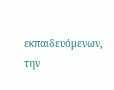εκπαιδευόμενων, την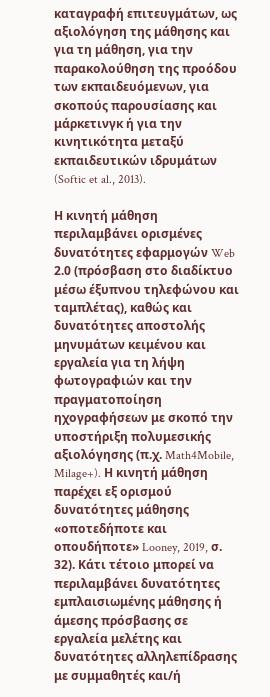καταγραφή επιτευγμάτων, ως αξιολόγηση της μάθησης και για τη μάθηση, για την παρακολούθηση της προόδου των εκπαιδευόμενων, για σκοπούς παρουσίασης και μάρκετινγκ ή για την κινητικότητα μεταξύ εκπαιδευτικών ιδρυμάτων (Softic et al., 2013).

Η κινητή μάθηση περιλαμβάνει ορισμένες δυνατότητες εφαρμογών Web 2.0 (πρόσβαση στο διαδίκτυο μέσω έξυπνου τηλεφώνου και ταμπλέτας), καθώς και δυνατότητες αποστολής μηνυμάτων κειμένου και εργαλεία για τη λήψη φωτογραφιών και την πραγματοποίηση ηχογραφήσεων με σκοπό την υποστήριξη πολυμεσικής αξιολόγησης (π.χ. Math4Mobile, Milage+). Η κινητή μάθηση παρέχει εξ ορισμού δυνατότητες μάθησης «οποτεδήποτε και οπουδήποτε» Looney, 2019, σ. 32). Κάτι τέτοιο μπορεί να περιλαμβάνει δυνατότητες εμπλαισιωμένης μάθησης ή άμεσης πρόσβασης σε εργαλεία μελέτης και δυνατότητες αλληλεπίδρασης με συμμαθητές και/ή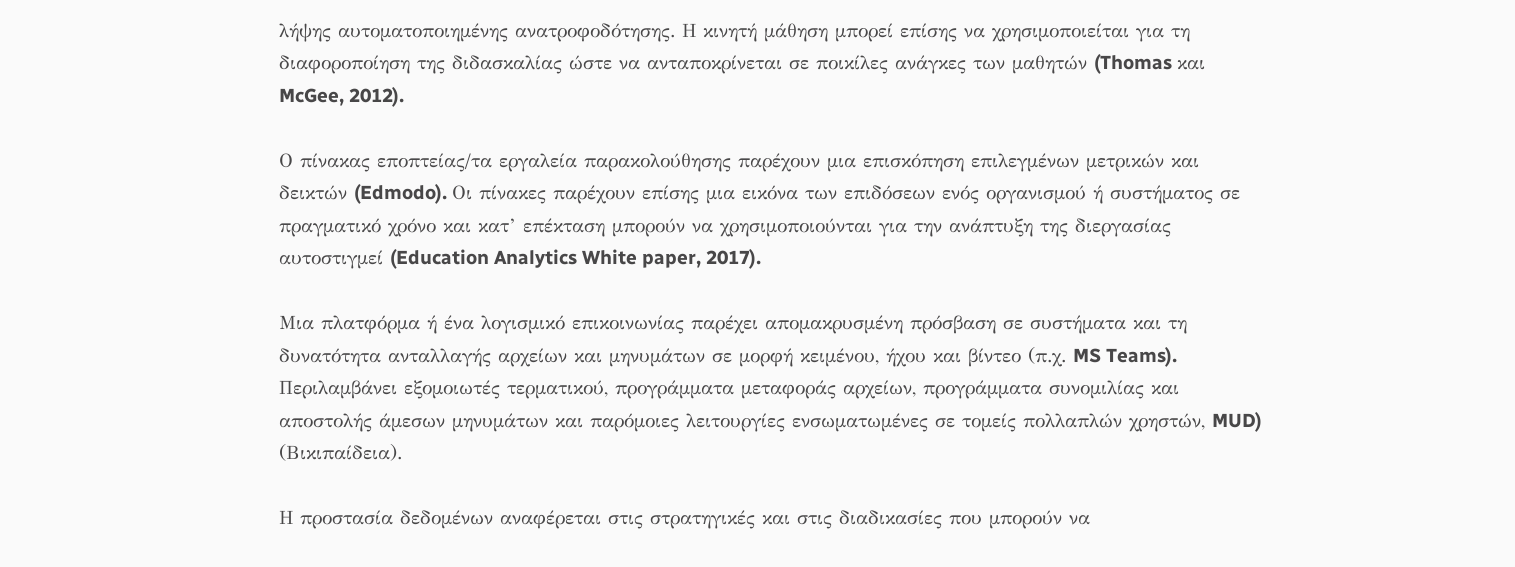λήψης αυτοματοποιημένης ανατροφοδότησης. Η κινητή μάθηση μπορεί επίσης να χρησιμοποιείται για τη διαφοροποίηση της διδασκαλίας ώστε να ανταποκρίνεται σε ποικίλες ανάγκες των μαθητών (Thomas και McGee, 2012).

Ο πίνακας εποπτείας/τα εργαλεία παρακολούθησης παρέχουν μια επισκόπηση επιλεγμένων μετρικών και δεικτών (Edmodo). Οι πίνακες παρέχουν επίσης μια εικόνα των επιδόσεων ενός οργανισμού ή συστήματος σε πραγματικό χρόνο και κατ’ επέκταση μπορούν να χρησιμοποιούνται για την ανάπτυξη της διεργασίας αυτοστιγμεί (Education Analytics White paper, 2017).

Μια πλατφόρμα ή ένα λογισμικό επικοινωνίας παρέχει απομακρυσμένη πρόσβαση σε συστήματα και τη δυνατότητα ανταλλαγής αρχείων και μηνυμάτων σε μορφή κειμένου, ήχου και βίντεο (π.χ. MS Teams). Περιλαμβάνει εξομοιωτές τερματικού, προγράμματα μεταφοράς αρχείων, προγράμματα συνομιλίας και αποστολής άμεσων μηνυμάτων και παρόμοιες λειτουργίες ενσωματωμένες σε τομείς πολλαπλών χρηστών, MUD) (Βικιπαίδεια).

Η προστασία δεδομένων αναφέρεται στις στρατηγικές και στις διαδικασίες που μπορούν να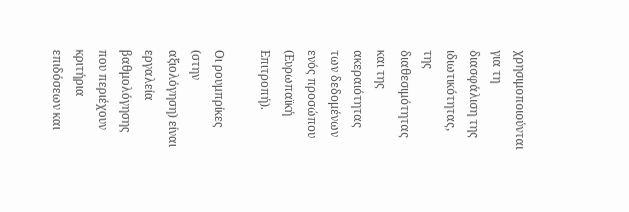χρησιμοποιούνται για τη διασφάλιση της ιδιωτικότητας, της διαθεσιμότητας και της ακεραιότητας των δεδομένων ενός προσώπου (Ευρωπαϊκή Επιτροπή).

Οι ρουμπρίκες (στην αξιολόγηση) είναι εργαλεία βαθμολόγησης που περιέχουν κριτήρια επιδόσεων και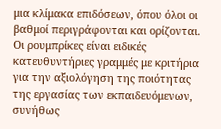μια κλίμακα επιδόσεων, όπου όλοι οι βαθμοί περιγράφονται και ορίζονται. Οι ρουμπρίκες είναι ειδικές κατευθυντήριες γραμμές με κριτήρια για την αξιολόγηση της ποιότητας της εργασίας των εκπαιδευόμενων, συνήθως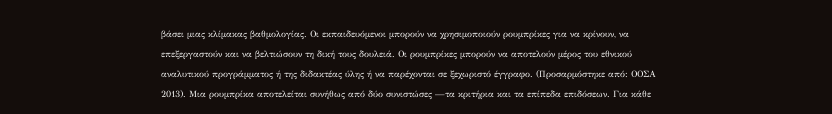βάσει μιας κλίμακας βαθμολογίας. Οι εκπαιδευόμενοι μπορούν να χρησιμοποιούν ρουμπρίκες για να κρίνουν, να επεξεργαστούν και να βελτιώσουν τη δική τους δουλειά. Οι ρουμπρίκες μπορούν να αποτελούν μέρος του εθνικού αναλυτικού προγράμματος ή της διδακτέας ύλης ή να παρέχονται σε ξεχωριστό έγγραφο. (Προσαρμόστηκε από: ΟΟΣΑ 2013). Μια ρουμπρίκα αποτελείται συνήθως από δύο συνιστώσες —τα κριτήρια και τα επίπεδα επιδόσεων. Για κάθε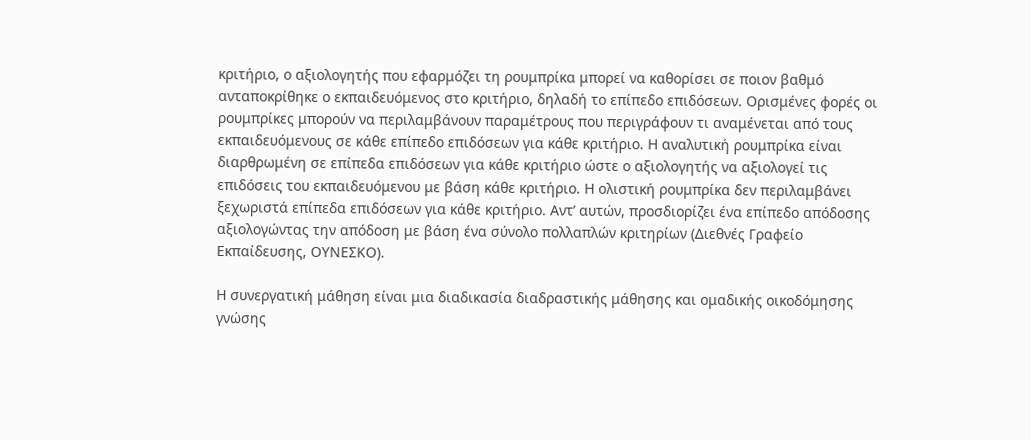κριτήριο, ο αξιολογητής που εφαρμόζει τη ρουμπρίκα μπορεί να καθορίσει σε ποιον βαθμό ανταποκρίθηκε ο εκπαιδευόμενος στο κριτήριο, δηλαδή το επίπεδο επιδόσεων. Ορισμένες φορές οι ρουμπρίκες μπορούν να περιλαμβάνουν παραμέτρους που περιγράφουν τι αναμένεται από τους εκπαιδευόμενους σε κάθε επίπεδο επιδόσεων για κάθε κριτήριο. Η αναλυτική ρουμπρίκα είναι διαρθρωμένη σε επίπεδα επιδόσεων για κάθε κριτήριο ώστε ο αξιολογητής να αξιολογεί τις επιδόσεις του εκπαιδευόμενου με βάση κάθε κριτήριο. Η ολιστική ρουμπρίκα δεν περιλαμβάνει ξεχωριστά επίπεδα επιδόσεων για κάθε κριτήριο. Αντ’ αυτών, προσδιορίζει ένα επίπεδο απόδοσης αξιολογώντας την απόδοση με βάση ένα σύνολο πολλαπλών κριτηρίων (Διεθνές Γραφείο Εκπαίδευσης, ΟΥΝΕΣΚΟ).

Η συνεργατική μάθηση είναι μια διαδικασία διαδραστικής μάθησης και ομαδικής οικοδόμησης γνώσης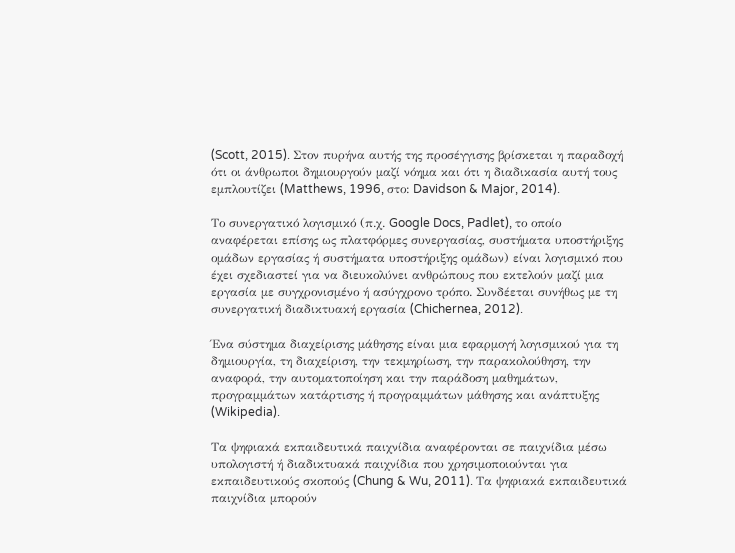(Scott, 2015). Στον πυρήνα αυτής της προσέγγισης βρίσκεται η παραδοχή ότι οι άνθρωποι δημιουργούν μαζί νόημα και ότι η διαδικασία αυτή τους εμπλουτίζει (Matthews, 1996, στο: Davidson & Major, 2014).

Το συνεργατικό λογισμικό (π.χ. Google Docs, Padlet), το οποίο αναφέρεται επίσης ως πλατφόρμες συνεργασίας, συστήματα υποστήριξης ομάδων εργασίας ή συστήματα υποστήριξης ομάδων) είναι λογισμικό που έχει σχεδιαστεί για να διευκολύνει ανθρώπους που εκτελούν μαζί μια εργασία με συγχρονισμένο ή ασύγχρονο τρόπο. Συνδέεται συνήθως με τη συνεργατική διαδικτυακή εργασία (Chichernea, 2012).

Ένα σύστημα διαχείρισης μάθησης είναι μια εφαρμογή λογισμικού για τη δημιουργία, τη διαχείριση, την τεκμηρίωση, την παρακολούθηση, την αναφορά, την αυτοματοποίηση και την παράδοση μαθημάτων, προγραμμάτων κατάρτισης ή προγραμμάτων μάθησης και ανάπτυξης (Wikipedia).

Τα ψηφιακά εκπαιδευτικά παιχνίδια αναφέρονται σε παιχνίδια μέσω υπολογιστή ή διαδικτυακά παιχνίδια που χρησιμοποιούνται για εκπαιδευτικούς σκοπούς (Chung & Wu, 2011). Τα ψηφιακά εκπαιδευτικά παιχνίδια μπορούν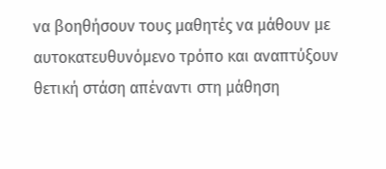να βοηθήσουν τους μαθητές να μάθουν με αυτοκατευθυνόμενο τρόπο και αναπτύξουν θετική στάση απέναντι στη μάθηση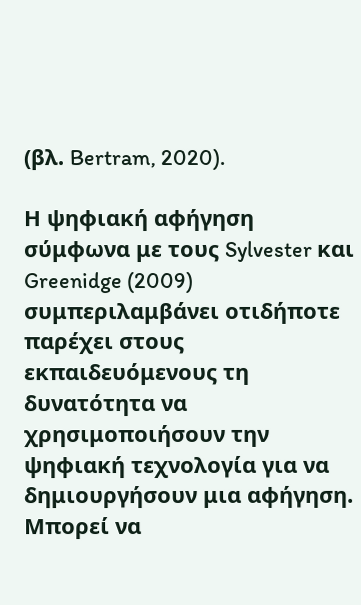(βλ. Bertram, 2020).

Η ψηφιακή αφήγηση σύμφωνα με τους Sylvester και Greenidge (2009) συμπεριλαμβάνει οτιδήποτε παρέχει στους εκπαιδευόμενους τη δυνατότητα να χρησιμοποιήσουν την ψηφιακή τεχνολογία για να δημιουργήσουν μια αφήγηση. Μπορεί να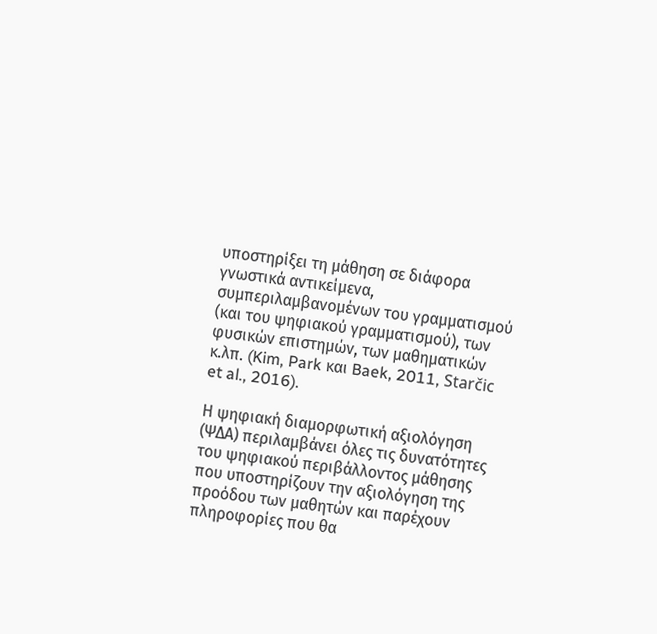υποστηρίξει τη μάθηση σε διάφορα γνωστικά αντικείμενα, συμπεριλαμβανομένων του γραμματισμού (και του ψηφιακού γραμματισμού), των φυσικών επιστημών, των μαθηματικών κ.λπ. (Kim, Park και Baek, 2011, Starčic et al., 2016).

Η ψηφιακή διαμορφωτική αξιολόγηση (ΨΔΑ) περιλαμβάνει όλες τις δυνατότητες του ψηφιακού περιβάλλοντος μάθησης που υποστηρίζουν την αξιολόγηση της προόδου των μαθητών και παρέχουν πληροφορίες που θα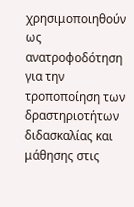χρησιμοποιηθούν ως ανατροφοδότηση για την τροποποίηση των δραστηριοτήτων διδασκαλίας και μάθησης στις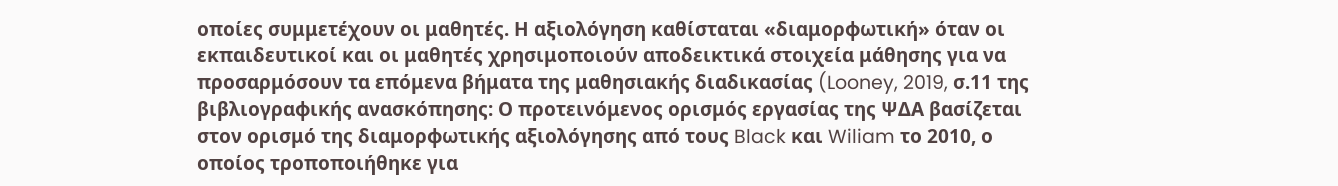οποίες συμμετέχουν οι μαθητές. Η αξιολόγηση καθίσταται «διαμορφωτική» όταν οι εκπαιδευτικοί και οι μαθητές χρησιμοποιούν αποδεικτικά στοιχεία μάθησης για να προσαρμόσουν τα επόμενα βήματα της μαθησιακής διαδικασίας (Looney, 2019, σ.11 της βιβλιογραφικής ανασκόπησης: Ο προτεινόμενος ορισμός εργασίας της ΨΔΑ βασίζεται στον ορισμό της διαμορφωτικής αξιολόγησης από τους Black και Wiliam το 2010, ο οποίος τροποποιήθηκε για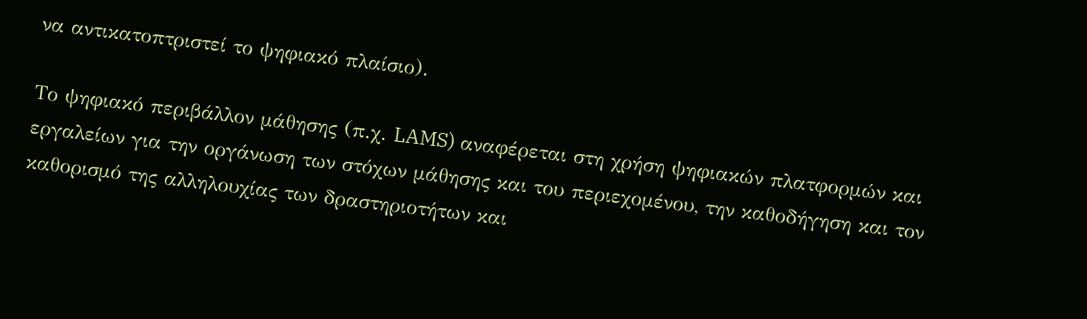να αντικατοπτριστεί το ψηφιακό πλαίσιο).

Το ψηφιακό περιβάλλον μάθησης (π.χ. LAMS) αναφέρεται στη χρήση ψηφιακών πλατφορμών και εργαλείων για την οργάνωση των στόχων μάθησης και του περιεχομένου, την καθοδήγηση και τον καθορισμό της αλληλουχίας των δραστηριοτήτων και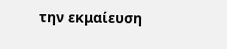την εκμαίευση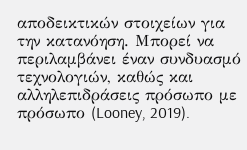αποδεικτικών στοιχείων για την κατανόηση. Μπορεί να περιλαμβάνει έναν συνδυασμό τεχνολογιών, καθώς και αλληλεπιδράσεις πρόσωπο με πρόσωπο (Looney, 2019).